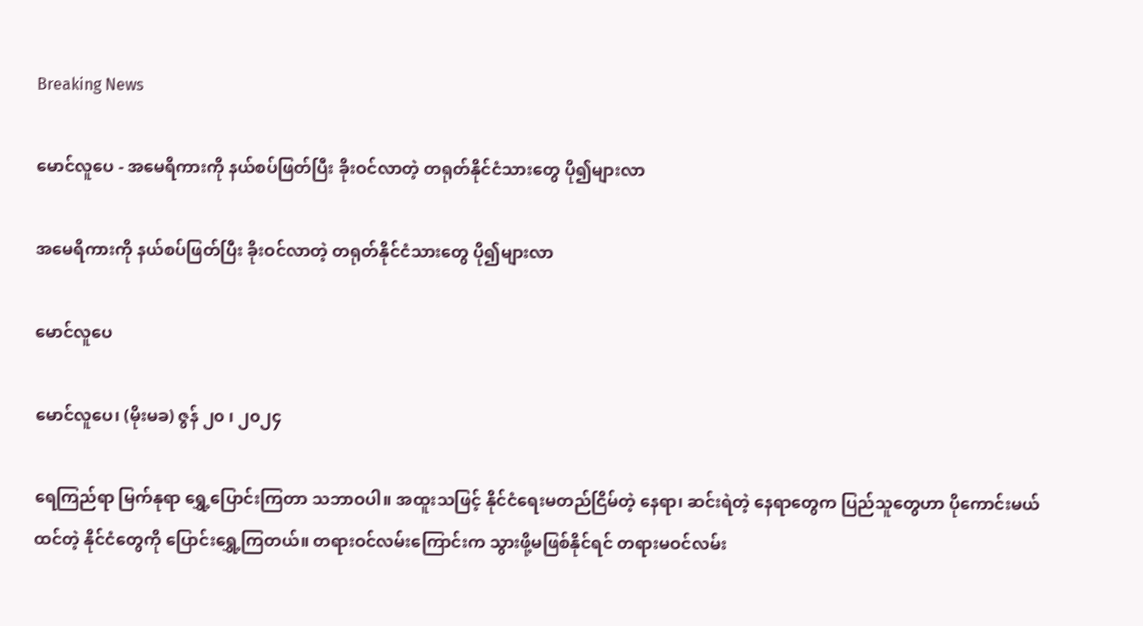Breaking News

မောင်လူပေ - အမေရိကားကို နယ်စပ်ဖြတ်ပြီး ခိုးဝင်လာတဲ့ တရုတ်နိုင်ငံသားတွေ ပို၍များလာ

အမေရိကားကို နယ်စပ်ဖြတ်ပြီး ခိုးဝင်လာတဲ့ တရုတ်နိုင်ငံသားတွေ ပို၍များလာ

မောင်လူပေ

မောင်လူပေ၊ (မိုးမခ) ဇွန် ၂၀ ၊ ၂၀၂၄

ရေကြည်ရာ မြက်နုရာ ရွှေ့ပြောင်းကြတာ သဘာဝပါ။ အထူးသဖြင့် နိုင်ငံရေးမတည်ငြိမ်တဲ့ နေရာ၊ ဆင်းရဲတဲ့ နေရာတွေက ပြည်သူတွေဟာ ပိုကောင်းမယ်ထင်တဲ့ နိုင်ငံတွေကို ပြောင်းရွှေ့ကြတယ်။ တရားဝင်လမ်းကြောင်းက သွားဖို့မဖြစ်နိုင်ရင် တရားမဝင်လမ်း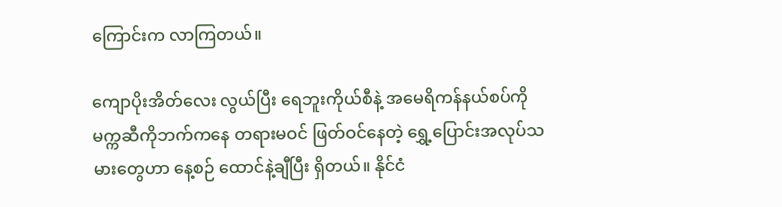ကြောင်းက လာကြတယ်။

ကျောပိုးအိတ်လေး လွယ်ပြီး ရေဘူးကိုယ်စီနဲ့ အမေရိကန်နယ်စပ်ကို မက္ကဆီကိုဘက်ကနေ တရားမဝင် ဖြတ်ဝင်နေတဲ့ ရွှေ့ပြောင်းအလုပ်သမားတွေဟာ နေ့စဉ် ထောင်နဲ့ချီပြီး ရှိတယ်။ နိုင်ငံ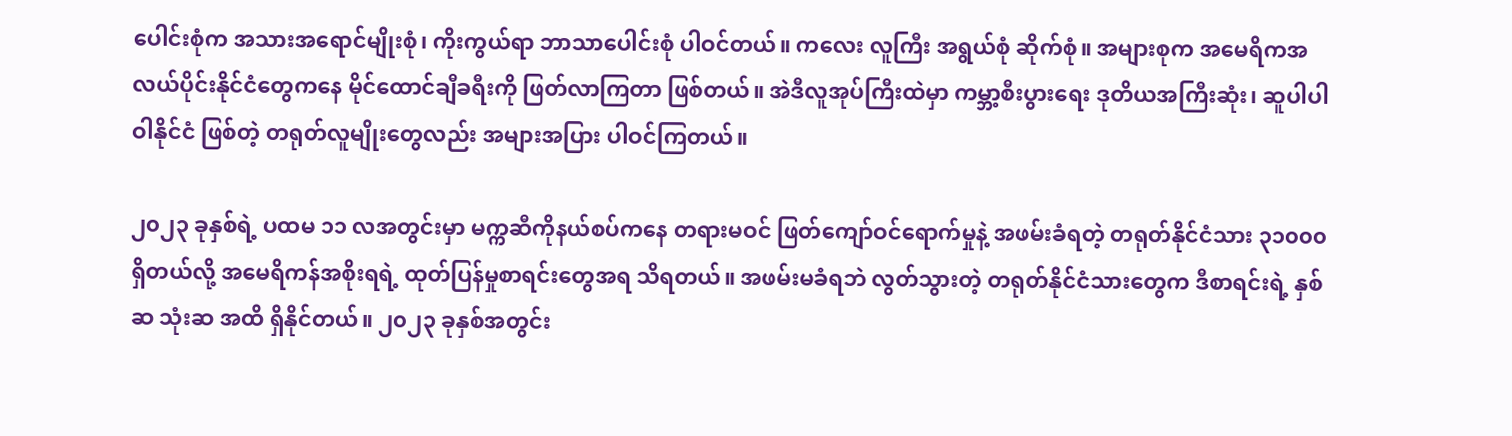ပေါင်းစုံက အသားအရောင်မျိုးစုံ၊ ကိုးကွယ်ရာ ဘာသာပေါင်းစုံ ပါဝင်တယ်။ ကလေး လူကြီး အရွယ်စုံ ဆိုက်စုံ။ အများစုက အမေရိကအလယ်ပိုင်းနိုင်ငံတွေကနေ မိုင်ထောင်ချီခရီးကို ဖြတ်လာကြတာ ဖြစ်တယ်။ အဲဒီလူအုပ်ကြီးထဲမှာ ကမ္ဘာ့စီးပွားရေး ဒုတိယအကြီးဆုံး၊ ဆူပါပါဝါနိုင်ငံ ဖြစ်တဲ့ တရုတ်လူမျိုးတွေလည်း အများအပြား ပါဝင်ကြတယ်။

၂၀၂၃ ခုနှစ်ရဲ့ ပထမ ၁၁ လအတွင်းမှာ မက္ကဆီကိုနယ်စပ်ကနေ တရားမဝင် ဖြတ်ကျော်ဝင်ရောက်မှုနဲ့ အဖမ်းခံရတဲ့ တရုတ်နိုင်ငံသား ၃၁၀၀၀  ရှိတယ်လို့ အမေရိကန်အစိုးရရဲ့ ထုတ်ပြန်မှုစာရင်းတွေအရ သိရတယ်။ အဖမ်းမခံရဘဲ လွတ်သွားတဲ့ တရုတ်နိုင်ငံသားတွေက ဒီစာရင်းရဲ့ နှစ်ဆ သုံးဆ အထိ ရှိနိုင်တယ်။ ၂၀၂၃ ခုနှစ်အတွင်း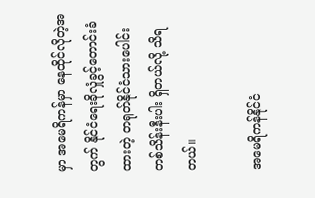မှာ အမေရိကန်မှာ နေထိုင်လိုတဲ့အတွက် နိုင်ငံရေးခိုလှုံခွင့်တောင်းခံထားတဲ့ တရုတ်နိုင်ငံသားပေါင်း တစ်သိန်းနီးပါး ရှိတယ်လို့ သိရတယ်။

အမေရိကန်နိုင်ငံ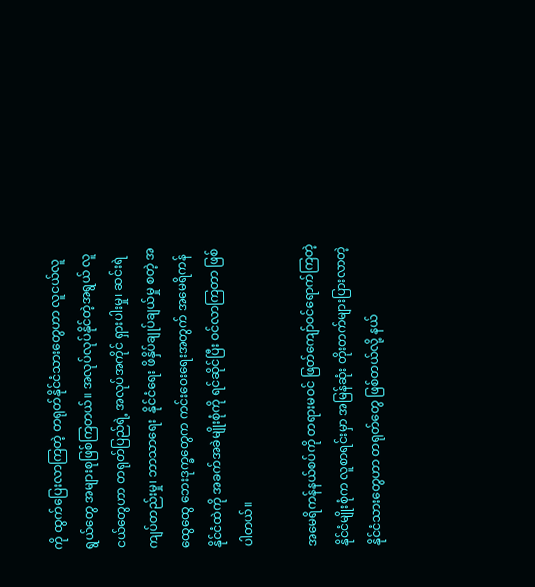ကို ထွက်ပြေးလာကြတဲ့ တရုတ်နိုင်ငံသားတွေဟာ လူငယ်လူရွယ်တွေ အများစုဖြစ်ကြတယ်။ အလုပ်လုပ်နိုင်တဲ့အရွယ် လူငယ်တွေဟာ တရုတ်ပြည်ရဲ့ အလုပ်အကိုင် ရှားပါးမှု၊ ဆင်းရဲကျပ်တည်းမှု၊ ဘာသာရေး  နိုင်ငံရေး ဖိနှိပ်ချုပ်ချယ်မှု စတဲ့ အထွေထွေ ဘေးဒုက္ခတွေက ကင်းဝေးရေးအတွက် အမေရိကန်နိုင်ငံထဲကို အခက်အခဲမျိုးစုံကို ရင်ဆိုင်ပြီး ဝင်လာကြတာ ဖြစ်ပါတယ်။

အမေရိကန်နယ်စပ်ကို တရားမဝင် ဖြတ်ကျော်ဝင်ရောက်ကြတဲ့ နိုင်ငံမျိုးစုံက လူစာရင်းမှာ အမြန်ဆုံး တိုးတက်များပြားလာတဲ့ နိုင်ငံသားတွေဟာ တရုတ်တွေ ဖြစ်တယ်လို့ နယ်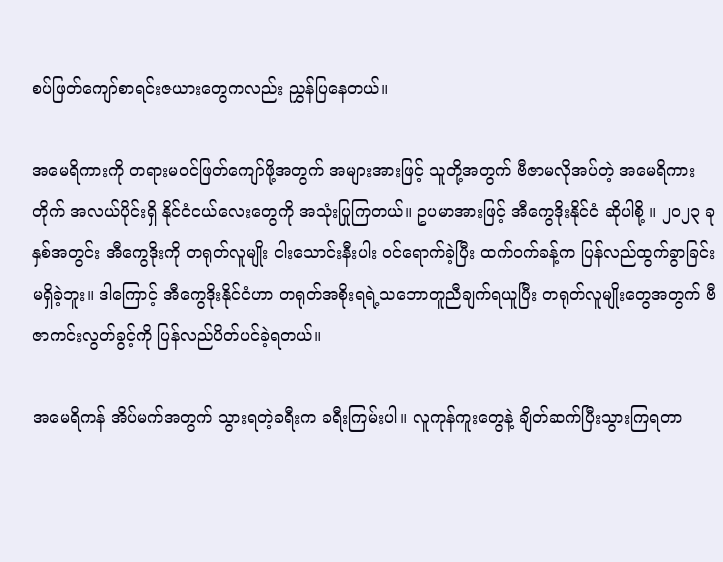စပ်ဖြတ်ကျော်စာရင်းဇယားတွေကလည်း ညွှန်ပြနေတယ်။

အမေရိကားကို တရားမဝင်ဖြတ်ကျော်ဖို့အတွက် အများအားဖြင့် သူတို့အတွက် ဗီဇာမလိုအပ်တဲ့ အမေရိကားတိုက် အလယ်ပိုင်းရှိ နိုင်ငံငယ်လေးတွေကို အသုံးပြုကြတယ်။ ဥပမာအားဖြင့် အီကွေဒိုးနိုင်ငံ ဆိုပါစို့ ။ ၂၀၂၃ ခုနှစ်အတွင်း အီကွေဒိုးကို တရုတ်လူမျိုး ငါးသောင်းနီးပါး ဝင်ရောက်ခဲ့ပြီး ထက်ဝက်ခန့်က ပြန်လည်ထွက်ခွာခြင်း မရှိခဲ့ဘူး။ ဒါကြောင့် အီကွေဒိုးနိုင်ငံဟာ တရုတ်အစိုးရရဲ့သဘောတူညီချက်ရယူပြီး တရုတ်လူမျိုးတွေအတွက် ဗီဇာကင်းလွတ်ခွင့်ကို ပြန်လည်ပိတ်ပင်ခဲ့ရတယ်။

အမေရိကန် အိပ်မက်အတွက် သွားရတဲ့ခရီးက ခရီးကြမ်းပါ။ လူကုန်ကူးတွေနဲ့ ချိတ်ဆက်ပြီးသွားကြရတာ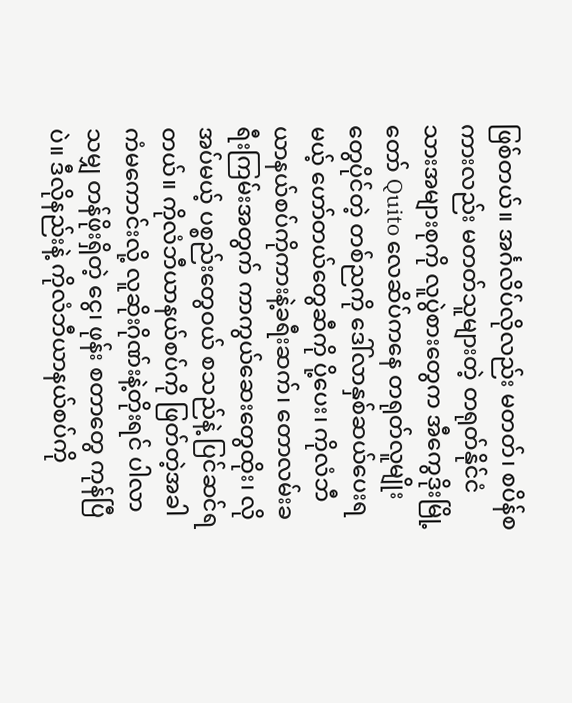ဖြစ်တယ်။ အင်္ဂလိပ်လိုလည်း မတတ်၊ စပိန်စကားလည်း မတတ်သူများတဲ့ တရုတ်နိုင်ငံသားအများစုကို လူပွဲစားတွေက အီကွေဒိုးမြို့တော် Quito လေဆိပ်ကနေ တရုတ်လူမျိုးတွေပိုင်တဲ့ တစ်ညကို ဒေါ်လာနှစ်ဆယ်ပေးရမယ့် ဟော်တယ်တွေဆီကို ပို့ပေး၊ ကိုလံဘီယာနယ်စပ်ကိုကားနဲ့ခရီးဆက်၊ တောလမ်းခရီးကြမ်းအတွက် ကာကွယ်ဆေးတွေထိုး၊ လိုအပ်မယ့် ပစ္စည်းတွေဝယ် စသည်နဲ့ ပြင်ဆင်ရတယ်။ ကိုလံဘီယာနယ်စပ်ကို ဖြတ်တဲ့အခါ ကံမကောင်းလို့ လူဆိုးဂိုဏ်းနဲ့တိုးရင် ပါလာသမျှ တန်ဖိုးရှိတဲ့ ငွေ၊ ဖုန်း စတာတွေ ကုန်ပြီပဲ။ ဒီလိုနည်းနဲ့ ကိုလံဘီယာနယ်စပ်ကို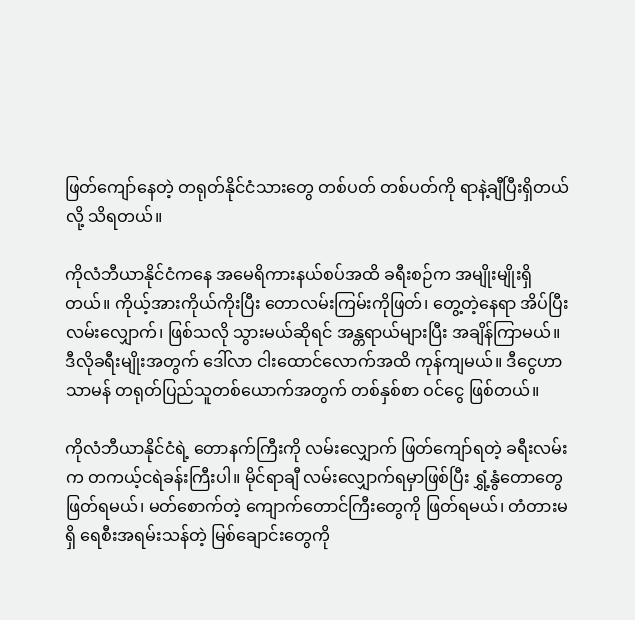ဖြတ်ကျော်နေတဲ့ တရုတ်နိုင်ငံသားတွေ တစ်ပတ် တစ်ပတ်ကို ရာနဲ့ချီပြီးရှိတယ်လို့ သိရတယ်။

ကိုလံဘီယာနိုင်ငံကနေ အမေရိကားနယ်စပ်အထိ ခရီးစဉ်က အမျိုးမျိုးရှိတယ်။ ကိုယ့်အားကိုယ်ကိုးပြီး တောလမ်းကြမ်းကိုဖြတ်၊ တွေ့တဲ့နေရာ အိပ်ပြီး လမ်းလျှောက်၊ ဖြစ်သလို သွားမယ်ဆိုရင် အန္တရာယ်များပြီး အချိန်ကြာမယ်။ ဒီလိုခရီးမျိုးအတွက် ဒေါ်လာ ငါးထောင်လောက်အထိ ကုန်ကျမယ်။ ဒီငွေဟာ သာမန် တရုတ်ပြည်သူတစ်ယောက်အတွက် တစ်နှစ်စာ ဝင်ငွေ ဖြစ်တယ်။

ကိုလံဘီယာနိုင်ငံရဲ့ တောနက်ကြီးကို လမ်းလျှောက် ဖြတ်ကျော်ရတဲ့ ခရီးလမ်းက တကယ့်ငရဲခန်းကြီးပါ။ မိုင်ရာချီ လမ်းလျှောက်ရမှာဖြစ်ပြီး ရွှံ့နွံတောတွေ ဖြတ်ရမယ်၊ မတ်စောက်တဲ့ ကျောက်တောင်ကြီးတွေကို ဖြတ်ရမယ်၊ တံတားမရှိ ရေစီးအရမ်းသန်တဲ့ မြစ်ချောင်းတွေကို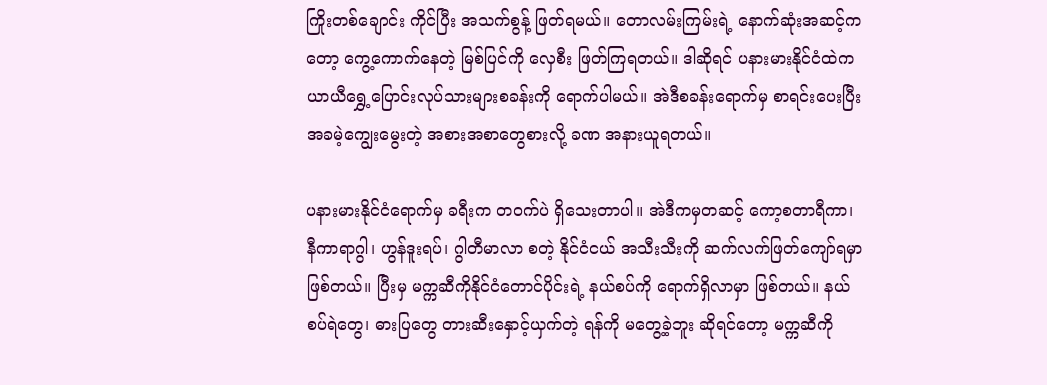ကြိုးတစ်ချောင်း ကိုင်ပြီး အသက်စွန့် ဖြတ်ရမယ်။ တောလမ်းကြမ်းရဲ့ နောက်ဆုံးအဆင့်ကတော့ ကွေ့ကောက်နေတဲ့ မြစ်ပြင်ကို လှေစီး ဖြတ်ကြရတယ်။ ဒါဆိုရင် ပနားမားနိုင်ငံထဲက ယာယီရွှေ့ပြောင်းလုပ်သားများစခန်းကို ရောက်ပါမယ်။ အဲဒီစခန်းရောက်မှ စာရင်းပေးပြီး အခမဲ့ကျွေးမွေးတဲ့ အစားအစာတွေစားလို့ ခဏ အနားယူရတယ်။

ပနားမားနိုင်ငံရောက်မှ ခရီးက တဝက်ပဲ ရှိသေးတာပါ။ အဲဒီကမှတဆင့် ကော့စတာရီကာ၊ နီကာရာဂွါ၊ ဟွန်ဒူးရပ်၊ ဂွါတီမာလာ စတဲ့ နိုင်ငံငယ် အသီးသီးကို ဆက်လက်ဖြတ်ကျော်ရမှာဖြစ်တယ်။ ပြီးမှ မက္ကဆီကိုနိုင်ငံတောင်ပိုင်းရဲ့ နယ်စပ်ကို ရောက်ရှိလာမှာ ဖြစ်တယ်။ နယ်စပ်ရဲတွေ၊ ဓားပြတွေ တားဆီးနှောင့်ယှက်တဲ့ ရန်ကို မတွေ့ခဲ့ဘူး ဆိုရင်တော့ မက္ကဆီကို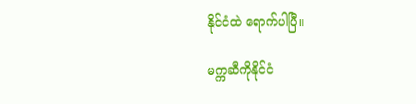နိုင်ငံထဲ ရောက်ပါပြီ။

မက္ကဆီကိုနိုင်ငံ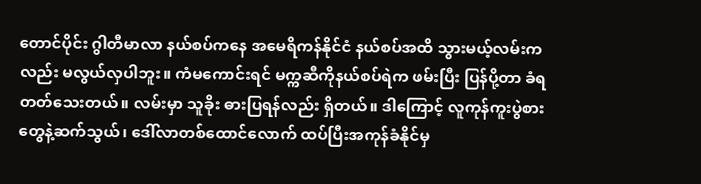တောင်ပိုင်း ဂွါတီမာလာ နယ်စပ်ကနေ အမေရိကန်နိုင်ငံ နယ်စပ်အထိ သွားမယ့်လမ်းကလည်း မလွယ်လှပါဘူး။ ကံမကောင်းရင် မက္ကဆီကိုနယ်စပ်ရဲက ဖမ်းပြီး ပြန်ပို့တာ ခံရတတ်သေးတယ်။ လမ်းမှာ သူခိုး ဓားပြရန်လည်း ရှိတယ်။ ဒါကြောင့် လူကုန်ကူးပွဲစားတွေနဲ့ဆက်သွယ်၊ ဒေါ်လာတစ်ထောင်လောက် ထပ်ပြီးအကုန်ခံနိုင်မှ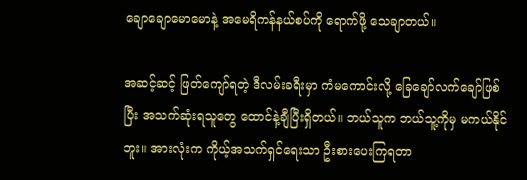ချောချောမောမောနဲ့ အမေရိကန်နယ်စပ်ကို ရောက်ဖို့ သေချာတယ်။

အဆင့်ဆင့် ဖြတ်ကျော်ရတဲ့ ဒီလမ်းခရီးမှာ ကံမကောင်းလို့ ခြေချော်လက်ချော်ဖြစ်ပြီး အသက်ဆုံးရသူတွေ ထောင်နဲ့ချီပြီးရှိတယ်။ ဘယ်သူက ဘယ်သူ့ကိုမှ မကယ်နိုင်ဘူး။ အားလုံးက ကိုယ့်အသက်ရှင်ရေးသာ ဦးစားပေးကြရတာ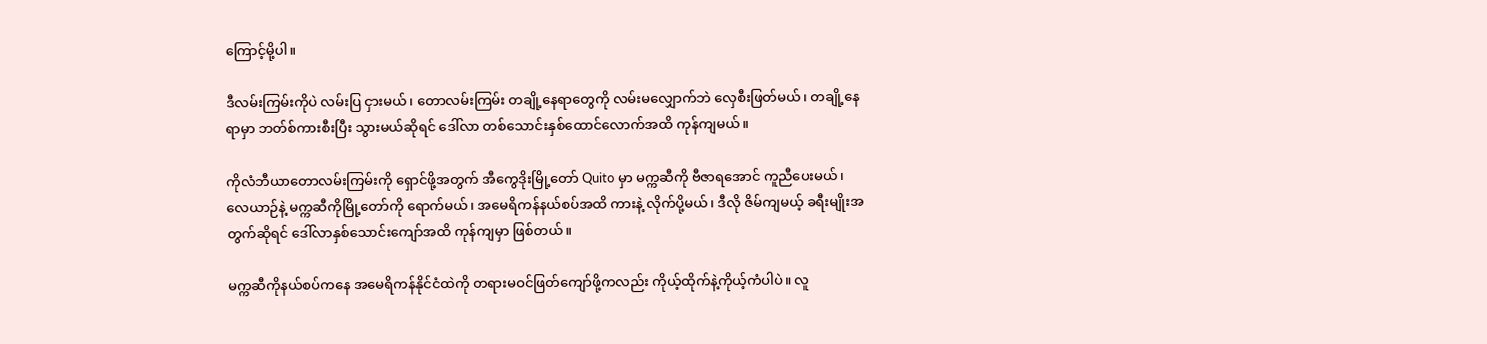ကြောင့်မို့ပါ။

ဒီလမ်းကြမ်းကိုပဲ လမ်းပြ ငှားမယ်၊ တောလမ်းကြမ်း တချို့နေရာတွေကို လမ်းမလျှောက်ဘဲ လှေစီးဖြတ်မယ်၊ တချို့နေရာမှာ ဘတ်စ်ကားစီးပြီး သွားမယ်ဆိုရင် ဒေါ်လာ တစ်သောင်းနှစ်ထောင်လောက်အထိ ကုန်ကျမယ်။

ကိုလံဘီယာတောလမ်းကြမ်းကို ရှောင်ဖို့အတွက် အီကွေဒိုးမြို့တော် Quito မှာ မက္ကဆီကို ဗီဇာရအောင် ကူညီပေးမယ်၊ လေယာဉ်နဲ့ မက္ကဆီကိုမြို့တော်ကို ရောက်မယ်၊ အမေရိကန်နယ်စပ်အထိ ကားနဲ့ လိုက်ပို့မယ်၊ ဒီလို ဇိမ်ကျမယ့် ခရီးမျိုးအတွက်ဆိုရင် ဒေါ်လာနှစ်သောင်းကျော်အထိ ကုန်ကျမှာ ဖြစ်တယ်။

မက္ကဆီကိုနယ်စပ်ကနေ အမေရိကန်နိုင်ငံထဲကို တရားမဝင်ဖြတ်ကျော်ဖို့ကလည်း ကိုယ့်ထိုက်နဲ့ကိုယ့်ကံပါပဲ။ လူ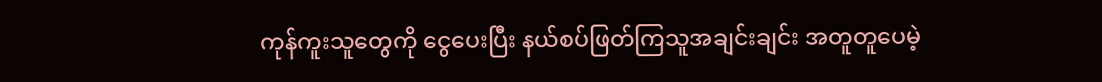ကုန်ကူးသူတွေကို ငွေပေးပြီး နယ်စပ်ဖြတ်ကြသူအချင်းချင်း အတူတူပေမဲ့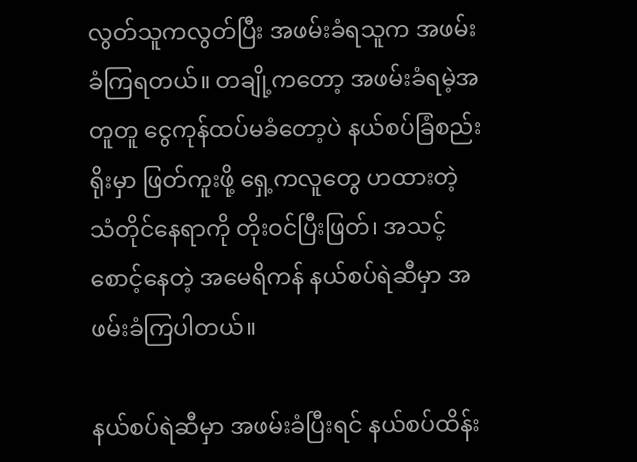လွတ်သူကလွတ်ပြီး အဖမ်းခံရသူက အဖမ်းခံကြရတယ်။ တချို့ကတော့ အဖမ်းခံရမဲ့အတူတူ ငွေကုန်ထပ်မခံတော့ပဲ နယ်စပ်ခြံစည်းရိုးမှာ ဖြတ်ကူးဖို့ ရှေ့ကလူတွေ ဟထားတဲ့ သံတိုင်နေရာကို တိုးဝင်ပြီးဖြတ်၊ အသင့်စောင့်နေတဲ့ အမေရိကန် နယ်စပ်ရဲဆီမှာ အဖမ်းခံကြပါတယ်။

နယ်စပ်ရဲဆီမှာ အဖမ်းခံပြီးရင် နယ်စပ်ထိန်း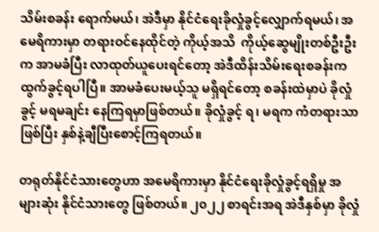သိမ်းစခန်း ရောက်မယ်၊ အဲဒီမှာ နိုင်ငံရေးခိုလှုံခွင့်လျှောက်ရမယ်၊ အမေရိကားမှာ တရားဝင်နေထိုင်တဲ့ ကိုယ့်အသိ  ကိုယ့်ဆွေမျိုးတစ်ဦးဦးက အာမခံပြီး လာထုတ်ယူပေးရင်တော့ အဲဒီထိန်းသိမ်းရေးစခန်းက ထွက်ခွင့်ရပါပြီ။ အာမခံပေးမယ့်သူ မရှိရင်တော့ စခန်းထဲမှာပဲ ခိုလှုံခွင့် မရမချင်း နေကြရမှာဖြစ်တယ်။ ခိုလှုံခွင့် ရ၊ မရက ကံတရားသာဖြစ်ပြီး နှစ်နဲ့ချီပြီးစောင့်ကြရတယ်။

တရုတ်နိုင်ငံသားတွေဟာ အမေရိကားမှာ နိုင်ငံရေးခိုလှုံခွင့်ရရှိမှု အများဆုံး နိုင်ငံသားတွေ ဖြစ်တယ်။ ၂၀၂၂ စာရင်းအရ အဲဒီနှစ်မှာ ခိုလှုံ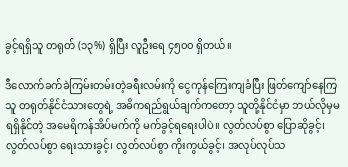ခွင့်ရရှိသူ တရုတ် (၁၃%) ရှိပြီး လူဦးရေ ၄၅၀၀ ရှိတယ်။

ဒီလောက်ခက်ခဲကြမ်းတမ်းတဲ့ခရီးလမ်းကို ငွေကုန်ကြေးကျခံပြီး ဖြတ်ကျော်နေကြသူ တရုတ်နိုင်ငံသားတွေရဲ့ အဓိကရည်ရွယ်ချက်ကတော့ သူတို့နိုင်ငံမှာ ဘယ်လိုမှမရရှိနိုင်တဲ့ အမေရိကန်အိပ်မက်ကို မက်ခွင့်ရရေးပါပဲ။ လွတ်လပ်စွာ ပြောဆိုခွင့်၊ လွတ်လပ်စွာ ရေးသားခွင့်၊ လွတ်လပ်စွာ ကိုးကွယ်ခွင့်၊ အလုပ်လုပ်သ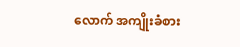လောက် အကျိုးခံစား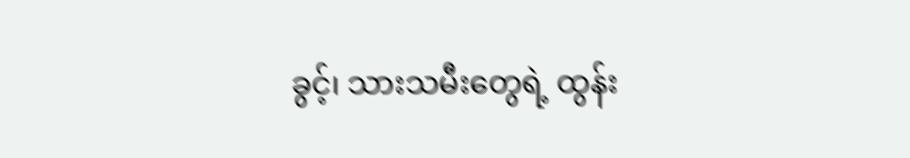ခွင့်၊ သားသမီးတွေရဲ့ ထွန်း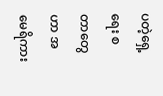ပတဲ့ရှေ့ရေး စတာတွေဟာ အမေရိကား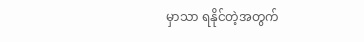မှာသာ ရနိုင်တဲ့အတွက်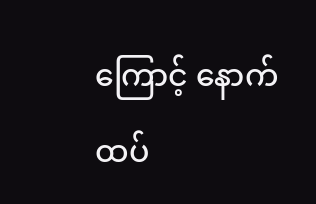ကြောင့် နောက်ထပ်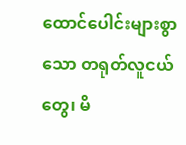ထောင်ပေါင်းများစွာသော တရုတ်လူငယ်တွေ၊ မိ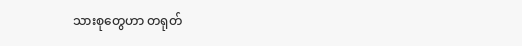သားစုတွေဟာ တရုတ်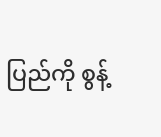ပြည်ကို စွန့်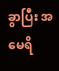ခွာပြီး အမေရိ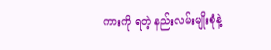ကားကို ရတဲ့ နည်းလမ်းမျိုးစုံနဲ့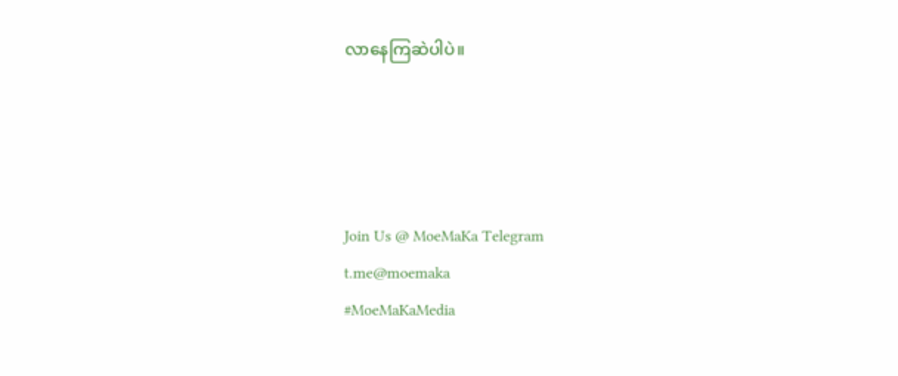လာနေကြဆဲပါပဲ။




Join Us @ MoeMaKa Telegram
t.me@moemaka
#MoeMaKaMedia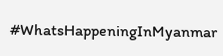#WhatsHappeningInMyanmar